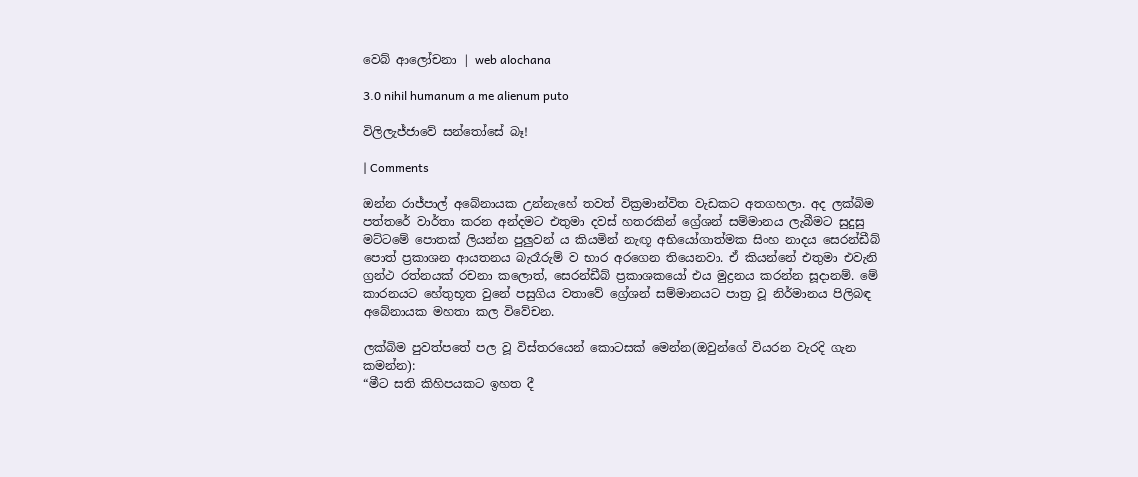වෙබ් ආලෝචනා | web alochana

3.0 nihil humanum a me alienum puto

විලිලැජ්ජාවේ සන්තෝසේ බෑ!

| Comments

ඔන්න රාජ්පාල් අබේනායක උන්නැහේ තවත් වික්‍රමාන්විත වැඩකට අතගහලා. අද ලක්බිම පත්තරේ වාර්තා කරන අන්දමට එතුමා දවස් හතරකින් ග්‍රේශන් සම්මානය ලැබීමට සුදුසු මට්ටමේ පොතක් ලියන්න පුලුවන් ය කියමින් නැඟූ අභියෝගාත්මක සිංහ නාදය සෙරන්ඩීබ් පොත් ප්‍රකාශන ආයතනය බැරෑරුම් ව භාර අරගෙන තියෙනවා. ඒ කියන්නේ එතුමා එවැනි ග්‍රන්ථ රත්නයක් රචනා කලොත්, සෙරන්ඩීබ් ප්‍රකාශකයෝ එය මුද්‍රනය කරන්න සූදානම්. මේ කාරනයට හේතුභූත වුනේ පසුගිය වතාවේ ග්‍රේශන් සම්මානයට පාත්‍ර වූ නිර්මානය පිලිබඳ අබේනායක මහතා කල විවේචන.

ලක්බිම පුවත්පතේ පල වූ විස්තරයෙන් කොටසක් මෙන්න(ඔවුන්ගේ වියරන වැරදි ගැන කමන්න):
“මීට සති කිහිපයකට ඉහත දී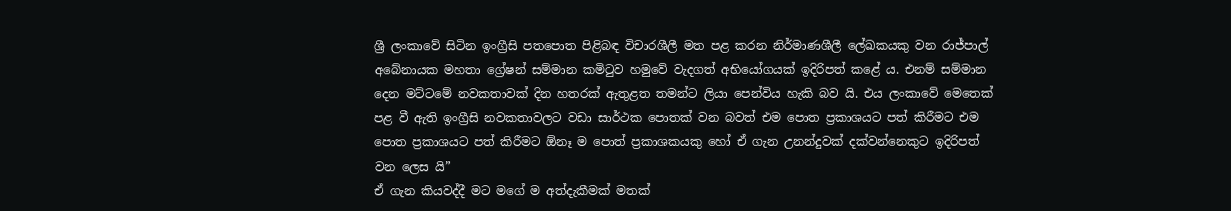ශ්‍රී ලංකාවේ සිටින ඉංග්‍රීසි පතපොත පිළිබඳ විචාරශීලී මත පළ කරන නිර්මාණශීලී ලේඛකයකු වන රාජ්පාල් අබේනායක මහතා ග්‍රේෂන් සම්මාන කමිටුව හමුවේ වැදගත් අභියෝගයක් ඉදිරිපත් කළේ ය. එනම් සම්මාන දෙන මට්ටමේ නවකතාවක් දින හතරක් ඇතුළත තමන්ට ලියා පෙන්විය හැකි බව යි. එය ලංකාවේ මෙතෙක් පළ වී ඇති ඉංග්‍රීසි නවකතාවලට වඩා සාර්ථක පොතක් වන බවත් එම පොත ප්‍රකාශයට පත් කිරීමට එම පොත ප්‍රකාශයට පත් කිරීමට ඕනෑ ම පොත් ප්‍රකාශකයකු හෝ ඒ ගැන උනන්දුවක් දක්වන්නෙකුට ඉදිරිපත් වන ලෙස යි”
ඒ ගැන කියවද්දී මට මගේ ම අත්දැකීමක් මතක්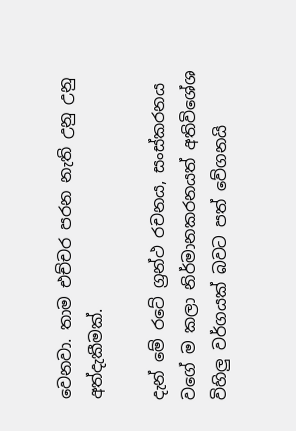වෙනවා. තාම එච්චර පරන නැති උනු උනු අත්දැකීමක්.

දැන් මේ රටේ ග්‍රන්ථ රචනය, සංස්කරනය වගේ ම කලා නිර්මානකරනයත් අතිවිශේශ විහිලු වර්ගයක් බවට පත් වේගනයි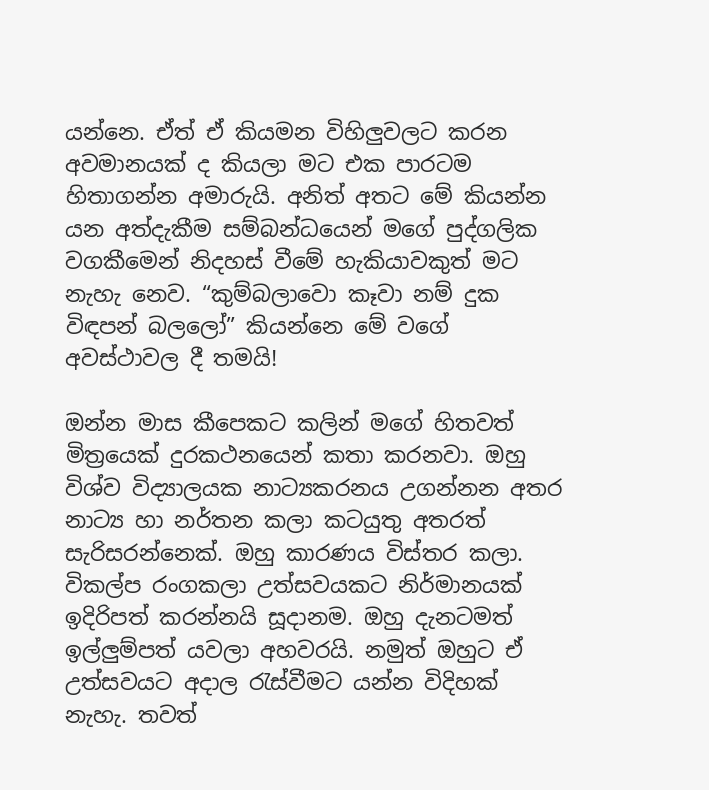යන්නෙ. ඒත් ඒ කියමන විහිලුවලට කරන අවමානයක් ද කියලා මට එක පාරටම හිතාගන්න අමාරුයි. අනිත් අතට මේ කියන්න යන අත්දැකීම සම්බන්ධයෙන් මගේ පුද්ගලික වගකීමෙන් නිදහස් වීමේ හැකියාවකුත් මට නැහැ නෙව. “කුම්බලාවො කෑවා නම් දුක විඳපන් බලලෝ” කියන්නෙ මේ වගේ අවස්ථාවල දී තමයි!

ඔන්න මාස කීපෙකට කලින් මගේ හිතවත් මිත්‍රයෙක් දුරකථනයෙන් කතා කරනවා. ඔහු විශ්ව විද්‍යාලයක නාට්‍යකරනය උගන්නන අතර නාට්‍ය හා නර්තන කලා කටයුතු අතරත් සැරිසරන්නෙක්. ඔහු කාරණය විස්තර කලා. විකල්ප රංගකලා උත්සවයකට නිර්මානයක් ඉදිරිපත් කරන්නයි සූදානම. ඔහු දැනටමත් ඉල්ලුම්පත් යවලා අහවරයි. නමුත් ඔහුට ඒ උත්සවයට අදාල රැස්වීමට යන්න විදිහක් නැහැ. තවත්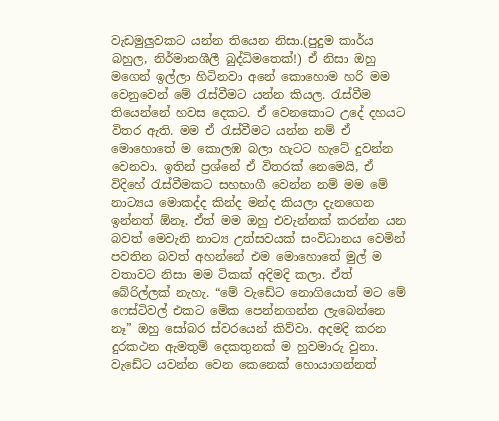වැඩමුලුවකට යන්න තියෙන නිසා.(පුදුම කාර්ය බහුල, නිර්මානශීලී බුද්ධිමතෙක්!) ඒ නිසා ඔහු මගෙන් ඉල්ලා හිටිනවා අනේ කොහොම හරි මම වෙනුවෙන් මේ රැස්වීමට යන්න කියල. රැස්වීම තියෙන්නේ හවස දෙකට. ඒ වෙනකොට උදේ දහයට විතර ඇති. මම ඒ රැස්වීමට යන්න නම් ඒ මොහොතේ ම කොලඹ බලා හැටට හැටේ දුවන්න වෙනවා. ඉතින් ප්‍රශ්නේ ඒ විතරක් නෙමෙයි, ඒ විදිහේ රැස්වීමකට සහභාගී වෙන්න නම් මම මේ නාට්‍යය මොකද්ද කින්ද මන්ද කියලා දැනගෙන ඉන්නත් ඕනෑ. ඒත් මම ඔහු එවැන්නක් කරන්න යන බවත් මෙවැනි නාට්‍ය උත්සවයක් සංවිධානය වෙමින් පවතින බවත් අහන්නේ එම මොහොතේ මුල් ම වතාවට නිසා මම ටිකක් අදිමදි කලා. ඒත් බේරිල්ලක් නැහැ. “මේ වැඩේට නොගියොත් මට මේ ෆෙස්ටිවල් එකට මේක පෙන්නගන්න ලැබෙන්නෙ නෑ” ඔහු සෝබර ස්වරයෙන් කිව්වා. අදමදි කරන දුරකථන ඇමතුම් දෙකතුනක් ම හුවමාරු වුනා. වැඩේට යවන්න වෙන කෙනෙක් හොයාගන්නත්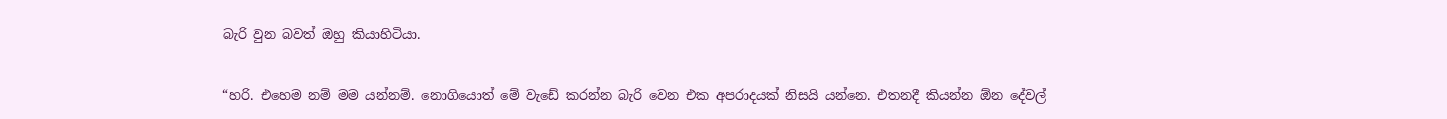බැරි වුන බවත් ඔහු කියාහිටියා.

“හරි. එහෙම නම් මම යන්නම්. නොගියොත් මේ වැඩේ කරන්න බැරි වෙන එක අපරාදයක් නිසයි යන්නෙ. එතනදී කියන්න ඕන දේවල්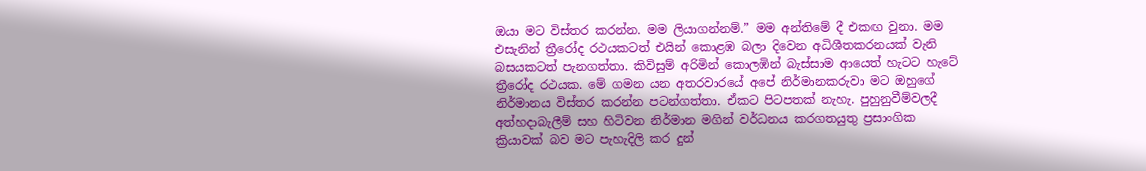ඔයා මට විස්තර කරන්න. මම ලියාගන්නම්.” මම අන්තිමේ දී එකඟ වුනා. මම එසැනින් ත්‍රීරෝද රථයකටත් එයින් කොළඹ බලා දිවෙන අධිශීතකරනයක් වැනි බසයකටත් පැනගත්තා. කිවිසුම් අරිමින් කොලඹින් බැස්සාම ආයෙත් හැටට හැටේ ත්‍රීරෝද රථයක. මේ ගමන යන අතරවාරයේ අපේ නිර්මානකරුවා මට ඔහුගේ නිර්මානය විස්තර කරන්න පටන්ගත්තා. ඒකට පිටපතක් නැහැ. පුහුනුවීම්වලදී අත්හදාබැලීම් සහ හිටිවන නිර්මාන මගින් වර්ධනය කරගතයුතු ප්‍රසාංගික ක්‍රියාවක් බව මට පැහැදිලි කර දුන්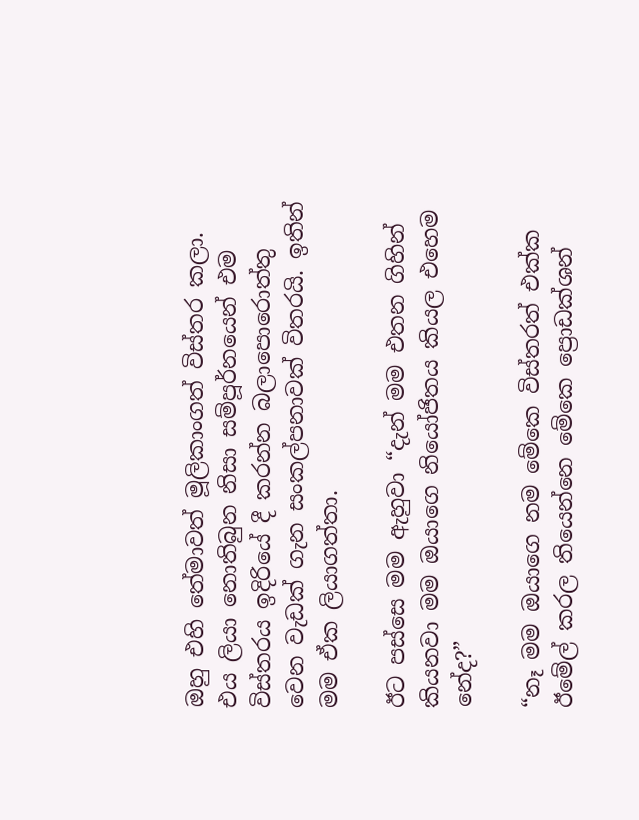ඔහු එහි තේමාවත් මූලිකාංගත් විස්තර කලා. එය ලියා නොතිබුන නිසා සම්පූර්නයෙන් එම විස්තරය ඉදිරියේ දී කරන්න බලාපොරොත්තු වෙන වැඩක් ගැන සංකල්පනාවක් විතරයි. ඉතින් මම ඒක ලියාගත්තා.

ඊට පස්සෙ මම ඇහුවා “දැන් මම එතන ගිහින් කියනවා මම ඔයාගෙ නියෝජිතය කියල එහෙම නේද?”

“නෑ මම ඔයාගෙ නම මේකෙ විස්තරත් එක්ක ඊමේල් කරල තියෙන්නෙ මේකෙ ප්‍රොඩක්ශන්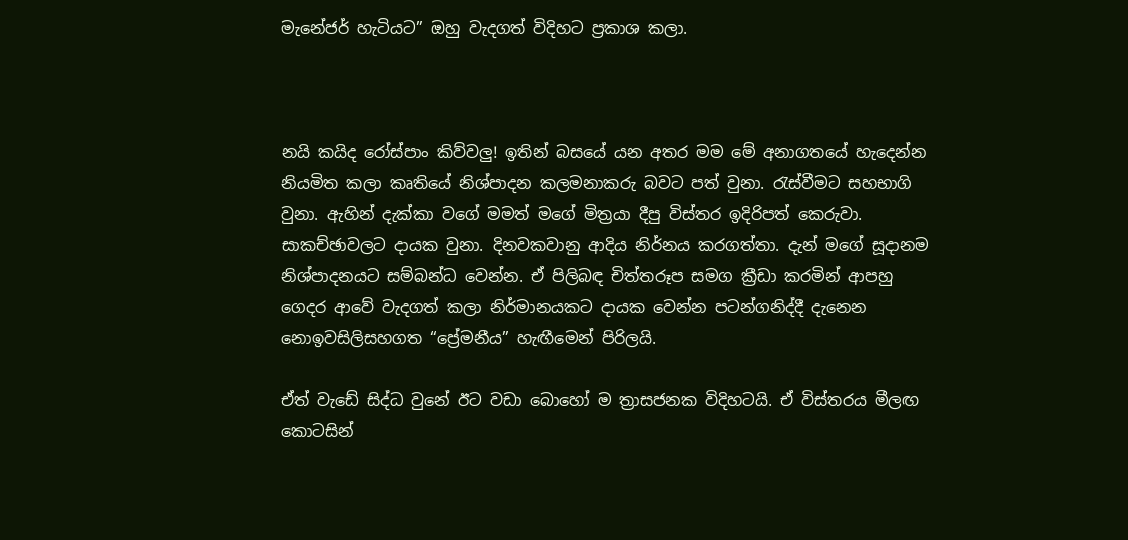මැනේජර් හැටියට” ඔහු වැදගත් විදිහට ප්‍රකාශ කලා.



නයි කයිද රෝස්පාං කිව්වලු! ඉතින් බසයේ යන අතර මම මේ අනාගතයේ හැදෙන්න නියමිත කලා කෘතියේ නිශ්පාදන කලමනාකරු බවට පත් වුනා. රැස්වීමට සහභාගි වුනා. ඇහින් දැක්කා වගේ මමත් මගේ මිත්‍රයා දීපු විස්තර ඉදිරිපත් කෙරුවා. සාකච්ඡාවලට දායක වුනා. දිනවකවානු ආදිය නිර්නය කරගත්තා. දැන් මගේ සූදානම නිශ්පාදනයට සම්බන්ධ වෙන්න. ඒ පිලිබඳ චිත්තරූප සමග ක්‍රීඩා කරමින් ආපහු ගෙදර ආවේ වැදගත් කලා නිර්මානයකට දායක වෙන්න පටන්ගනිද්දී දැනෙන නොඉවසිලිසහගත “ප්‍රේමනීය” හැඟීමෙන් පිරිලයි.

ඒත් වැඩේ සිද්ධ වුනේ ඊට වඩා බොහෝ ම ත්‍රාසජනක විදිහටයි. ඒ විස්තරය මීලඟ කොටසින්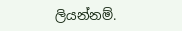ලියන්නම්.